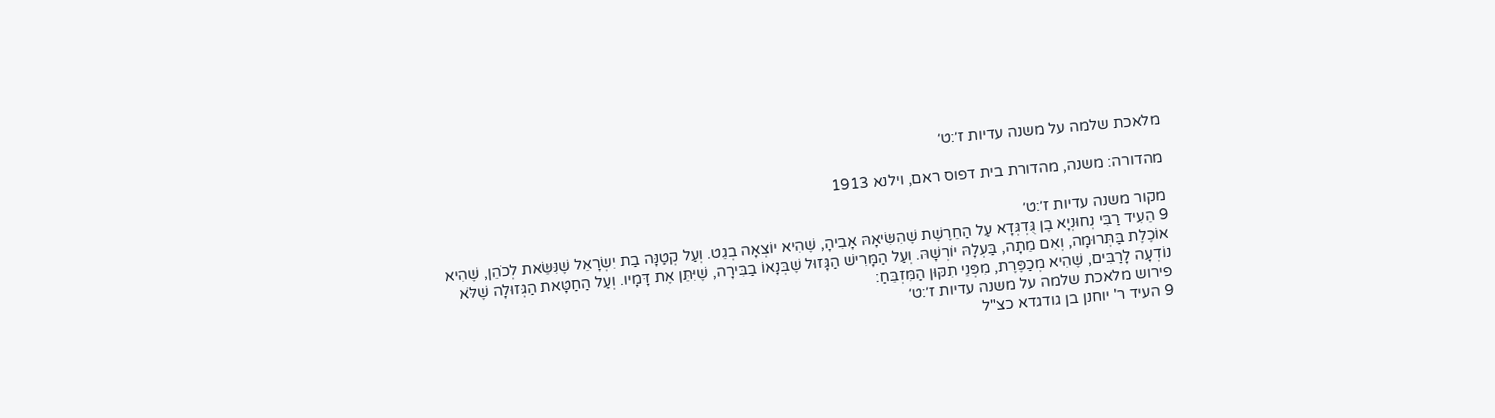מלאכת שלמה על משנה עדיות ז׳:ט׳

מהדורה: משנה, מהדורת בית דפוס ראם, וילנא 1913

מקור משנה עדיות ז׳:ט׳
9 הֵעִיד רַבִּי נְחוּנְיָא בֶן גֻּדְגְּדָא עַל הַחֵרֶשֶׁת שֶׁהִשִּׂיאָהּ אָבִיהָ, שֶׁהִיא יוֹצְאָה בְגֵט. וְעַל קְטַנָּה בַת יִשְׂרָאֵל שֶׁנִּשֵּׂאת לְכֹהֵן, שֶׁהִיא אוֹכֶלֶת בַּתְּרוּמָה, וְאִם מֵתָה, בַּעְלָהּ יוֹרְשָׁהּ. וְעַל הַמָּרִישׁ הַגָּזוּל שֶׁבְּנָאוֹ בַבִּירָה, שֶׁיִּתֵּן אֶת דָּמָיו. וְעַל הַחַטָּאת הַגְּזוּלָה שֶׁלֹּא נוֹדְעָה לָרַבִּים, שֶׁהִיא מְכַפֶּרֶת, מִפְּנֵי תִקּוּן הַמִּזְבֵּחַ:
פירוש מלאכת שלמה על משנה עדיות ז׳:ט׳
9 העיד ר' יוחנן בן גודגדא כצ"ל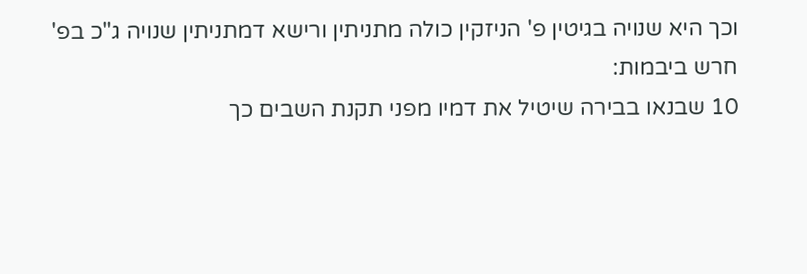וכך היא שנויה בגיטין פ' הניזקין כולה מתניתין ורישא דמתניתין שנויה ג"כ בפ' חרש ביבמות:
10 שבנאו בבירה שיטיל את דמיו מפני תקנת השבים כך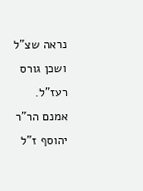נראה שצ"ל ושכן גורס רעז"ל. אמנם הר"ר יהוסף ז"ל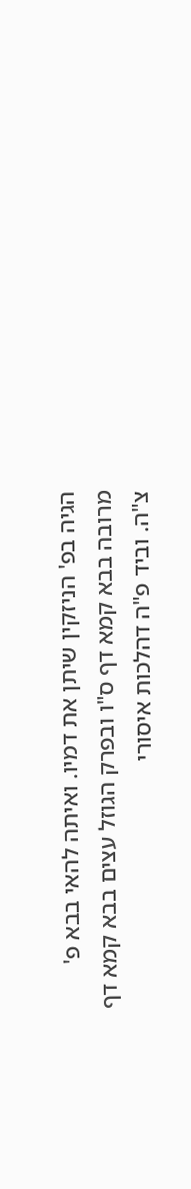הגיה בפ' הניזקין שיתן את דמיו. ואיתה להאי בבא פ' מרובה בבא קמא דף ס"ו ובפרק הגוזל עצים בבא קמא דף צ"ה. וביד פ"ה דהלכות איסורי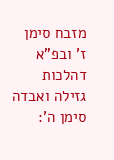מזבח סימן ז' ובפ"א דהלכות גזילה ואבדה סימן ה':